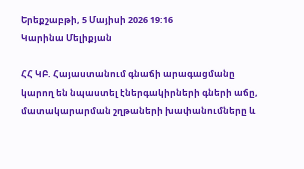Երեքշաբթի, 5 Մայիսի 2026 19:16
Կարինա Մելիքյան

ՀՀ ԿԲ. Հայաստանում գնաճի արագացմանը կարող են նպաստել էներգակիրների գների աճը, մատակարարման շղթաների խափանումները և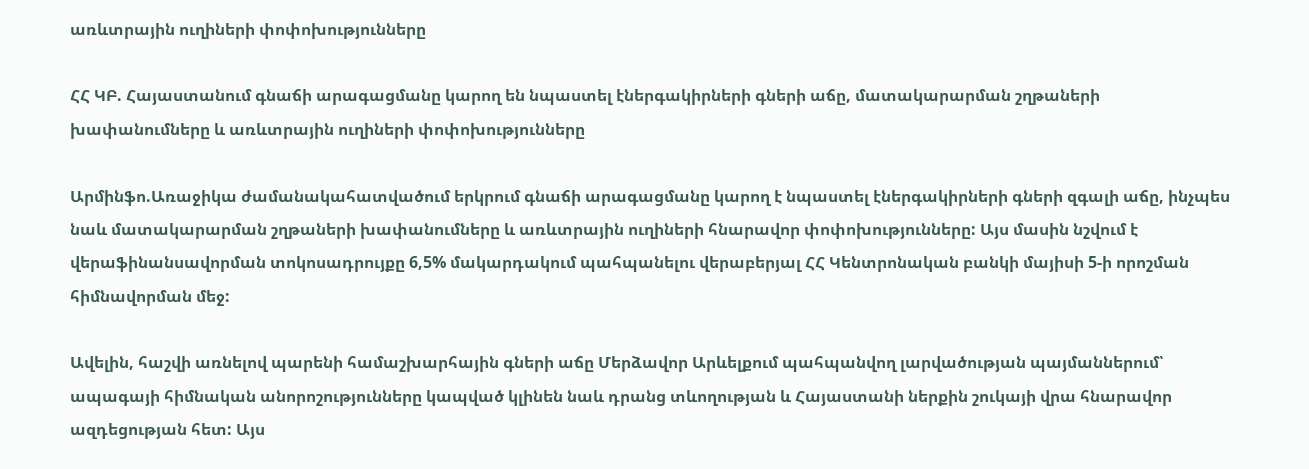առևտրային ուղիների փոփոխությունները

ՀՀ ԿԲ. Հայաստանում գնաճի արագացմանը կարող են նպաստել էներգակիրների գների աճը, մատակարարման շղթաների խափանումները և առևտրային ուղիների փոփոխությունները

Արմինֆո.Առաջիկա ժամանակահատվածում երկրում գնաճի արագացմանը կարող է նպաստել էներգակիրների գների զգալի աճը, ինչպես նաև մատակարարման շղթաների խափանումները և առևտրային ուղիների հնարավոր փոփոխությունները: Այս մասին նշվում է վերաֆինանսավորման տոկոսադրույքը 6,5% մակարդակում պահպանելու վերաբերյալ ՀՀ Կենտրոնական բանկի մայիսի 5-ի որոշման հիմնավորման մեջ:

Ավելին, հաշվի առնելով պարենի համաշխարհային գների աճը Մերձավոր Արևելքում պահպանվող լարվածության պայմաններում՝ ապագայի հիմնական անորոշությունները կապված կլինեն նաև դրանց տևողության և Հայաստանի ներքին շուկայի վրա հնարավոր ազդեցության հետ: Այս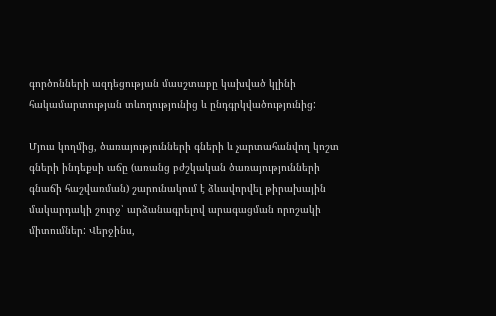գործոնների ազդեցության մասշտաբը կախված կլինի հակամարտության տևողությունից և ընդգրկվածությունից:

Մյուս կողմից, ծառայությունների գների և չարտահանվող կոշտ գների ինդեքսի աճը (առանց բժշկական ծառայությունների գնաճի հաշվառման) շարունակում է ձևավորվել թիրախային մակարդակի շուրջ՝ արձանագրելով արագացման որոշակի միտումներ: Վերջինս,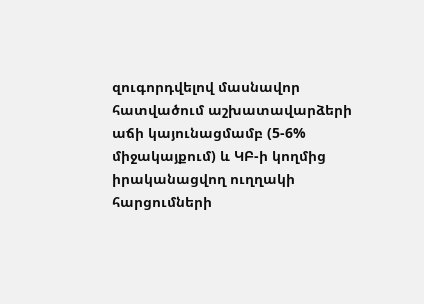զուգորդվելով մասնավոր հատվածում աշխատավարձերի աճի կայունացմամբ (5-6% միջակայքում) և ԿԲ-ի կողմից իրականացվող ուղղակի հարցումների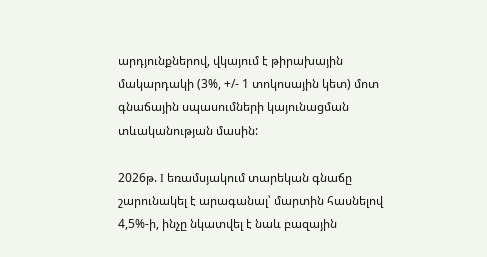արդյունքներով, վկայում է թիրախային մակարդակի (3%, +/- 1 տոկոսային կետ) մոտ գնաճային սպասումների կայունացման տևականության մասին:

2026թ. I եռամսյակում տարեկան գնաճը շարունակել է արագանալ՝ մարտին հասնելով 4,5%-ի, ինչը նկատվել է նաև բազային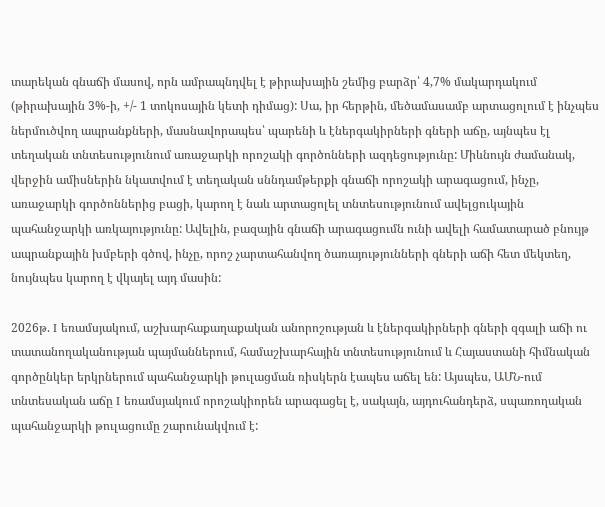տարեկան գնաճի մասով, որն ամրապնդվել է թիրախային շեմից բարձր՝ 4,7% մակարդակում (թիրախային 3%-ի, +/- 1 տոկոսային կետի դիմաց): Սա, իր հերթին, մեծամասամբ արտացոլում է ինչպես ներմուծվող ապրանքների, մասնավորապես՝ պարենի և էներգակիրների գների աճը, այնպես էլ տեղական տնտեսությունում առաջարկի որոշակի գործոնների ազդեցությունը: Միևնույն ժամանակ, վերջին ամիսներին նկատվում է տեղական սննդամթերքի գնաճի որոշակի արագացում, ինչը, առաջարկի գործոններից բացի, կարող է նաև արտացոլել տնտեսությունում ավելցուկային պահանջարկի առկայությունը: Ավելին, բազային գնաճի արագացումն ունի ավելի համատարած բնույթ ապրանքային խմբերի գծով, ինչը, որոշ չարտահանվող ծառայությունների գների աճի հետ մեկտեղ, նույնպես կարող է վկայել այդ մասին:

2026թ. I եռամսյակում, աշխարհաքաղաքական անորոշության և էներգակիրների գների զգալի աճի ու տատանողականության պայմաններում, համաշխարհային տնտեսությունում և Հայաստանի հիմնական գործընկեր երկրներում պահանջարկի թուլացման ռիսկերն էապես աճել են: Այսպես, ԱՄՆ-ում տնտեսական աճը I եռամսյակում որոշակիորեն արագացել է, սակայն, այդուհանդերձ, սպառողական պահանջարկի թուլացումը շարունակվում է: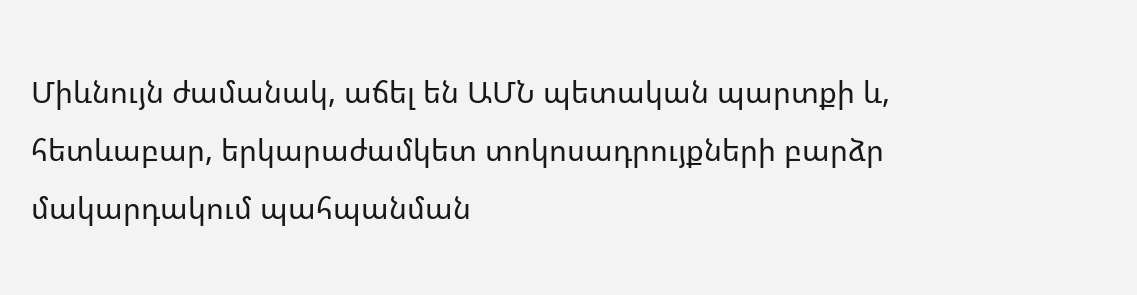Միևնույն ժամանակ, աճել են ԱՄՆ պետական պարտքի և, հետևաբար, երկարաժամկետ տոկոսադրույքների բարձր մակարդակում պահպանման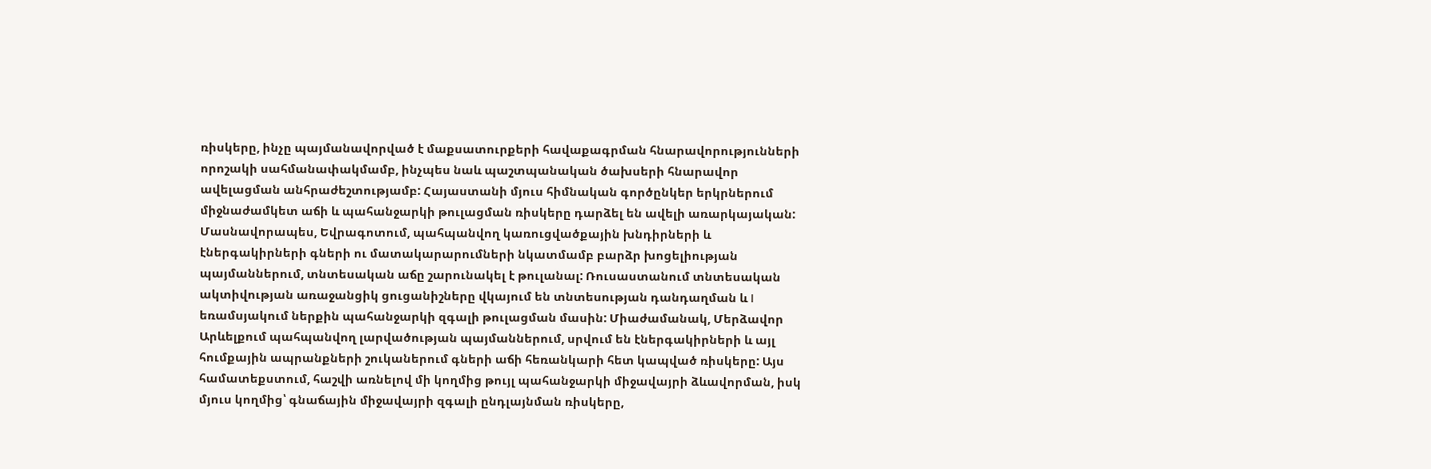ռիսկերը, ինչը պայմանավորված է մաքսատուրքերի հավաքագրման հնարավորությունների որոշակի սահմանափակմամբ, ինչպես նաև պաշտպանական ծախսերի հնարավոր ավելացման անհրաժեշտությամբ: Հայաստանի մյուս հիմնական գործընկեր երկրներում միջնաժամկետ աճի և պահանջարկի թուլացման ռիսկերը դարձել են ավելի առարկայական: Մասնավորապես, Եվրագոտում, պահպանվող կառուցվածքային խնդիրների և էներգակիրների գների ու մատակարարումների նկատմամբ բարձր խոցելիության պայմաններում, տնտեսական աճը շարունակել է թուլանալ: Ռուսաստանում տնտեսական ակտիվության առաջանցիկ ցուցանիշները վկայում են տնտեսության դանդաղման և I եռամսյակում ներքին պահանջարկի զգալի թուլացման մասին: Միաժամանակ, Մերձավոր Արևելքում պահպանվող լարվածության պայմաններում, սրվում են էներգակիրների և այլ հումքային ապրանքների շուկաներում գների աճի հեռանկարի հետ կապված ռիսկերը: Այս համատեքստում, հաշվի առնելով մի կողմից թույլ պահանջարկի միջավայրի ձևավորման, իսկ մյուս կողմից՝ գնաճային միջավայրի զգալի ընդլայնման ռիսկերը,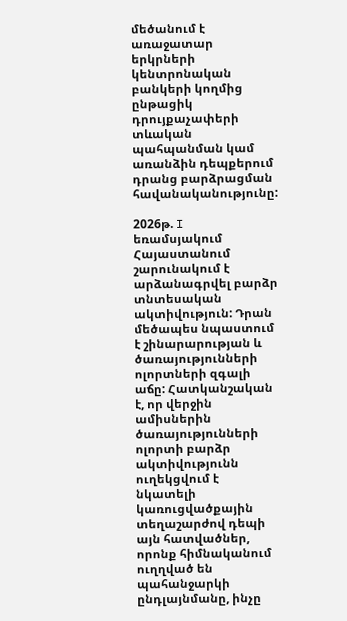մեծանում է առաջատար երկրների կենտրոնական բանկերի կողմից ընթացիկ դրույքաչափերի տևական պահպանման կամ առանձին դեպքերում դրանց բարձրացման հավանականությունը:

2026թ. I եռամսյակում Հայաստանում շարունակում է արձանագրվել բարձր տնտեսական ակտիվություն: Դրան մեծապես նպաստում է շինարարության և ծառայությունների ոլորտների զգալի աճը: Հատկանշական է, որ վերջին ամիսներին ծառայությունների ոլորտի բարձր ակտիվությունն ուղեկցվում է նկատելի կառուցվածքային տեղաշարժով դեպի այն հատվածներ, որոնք հիմնականում ուղղված են պահանջարկի ընդլայնմանը, ինչը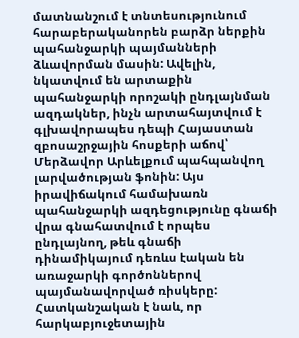մատնանշում է տնտեսությունում հարաբերականորեն բարձր ներքին պահանջարկի պայմանների ձևավորման մասին: Ավելին, նկատվում են արտաքին պահանջարկի որոշակի ընդլայնման ազդակներ, ինչն արտահայտվում է գլխավորապես դեպի Հայաստան զբոսաշրջային հոսքերի աճով՝ Մերձավոր Արևելքում պահպանվող լարվածության ֆոնին: Այս իրավիճակում համախառն պահանջարկի ազդեցությունը գնաճի վրա գնահատվում է որպես ընդլայնող, թեև գնաճի դինամիկայում դեռևս էական են առաջարկի գործոններով պայմանավորված ռիսկերը: Հատկանշական է նաև, որ հարկաբյուջետային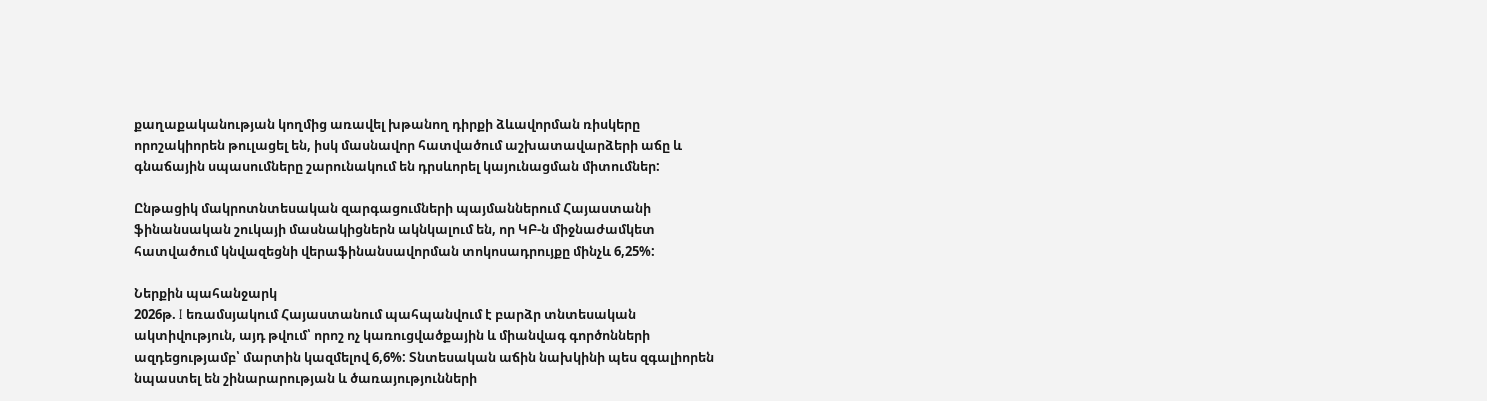քաղաքականության կողմից առավել խթանող դիրքի ձևավորման ռիսկերը որոշակիորեն թուլացել են, իսկ մասնավոր հատվածում աշխատավարձերի աճը և գնաճային սպասումները շարունակում են դրսևորել կայունացման միտումներ:

Ընթացիկ մակրոտնտեսական զարգացումների պայմաններում Հայաստանի ֆինանսական շուկայի մասնակիցներն ակնկալում են, որ ԿԲ-ն միջնաժամկետ հատվածում կնվազեցնի վերաֆինանսավորման տոկոսադրույքը մինչև 6,25%:

Ներքին պահանջարկ
2026թ. I եռամսյակում Հայաստանում պահպանվում է բարձր տնտեսական ակտիվություն, այդ թվում՝ որոշ ոչ կառուցվածքային և միանվագ գործոնների ազդեցությամբ՝ մարտին կազմելով 6,6%: Տնտեսական աճին նախկինի պես զգալիորեն նպաստել են շինարարության և ծառայությունների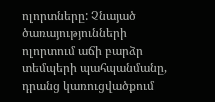ոլորտները: Չնայած ծառայությունների ոլորտում աճի բարձր տեմպերի պահպանմանը, դրանց կառուցվածքում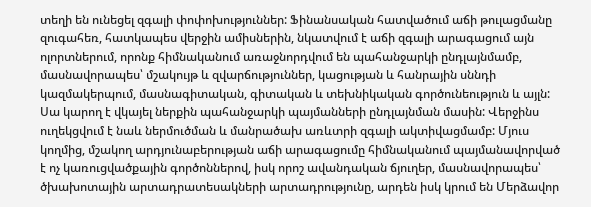տեղի են ունեցել զգալի փոփոխություններ: Ֆինանսական հատվածում աճի թուլացմանը զուգահեռ, հատկապես վերջին ամիսներին, նկատվում է աճի զգալի արագացում այն ոլորտներում, որոնք հիմնականում առաջնորդվում են պահանջարկի ընդլայնմամբ, մասնավորապես՝ մշակույթ և զվարճություններ, կացության և հանրային սննդի կազմակերպում, մասնագիտական, գիտական և տեխնիկական գործունեություն և այլն: Սա կարող է վկայել ներքին պահանջարկի պայմանների ընդլայնման մասին: Վերջինս ուղեկցվում է նաև ներմուծման և մանրածախ առևտրի զգալի ակտիվացմամբ: Մյուս կողմից, մշակող արդյունաբերության աճի արագացումը հիմնականում պայմանավորված է ոչ կառուցվածքային գործոններով, իսկ որոշ ավանդական ճյուղեր, մասնավորապես՝ ծխախոտային արտադրատեսակների արտադրությունը, արդեն իսկ կրում են Մերձավոր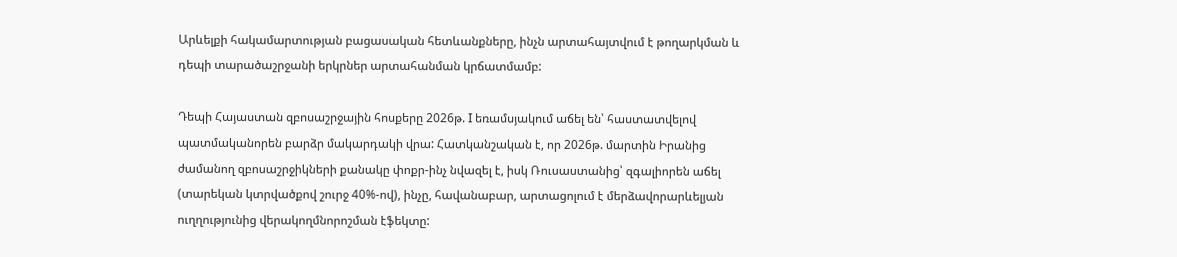Արևելքի հակամարտության բացասական հետևանքները, ինչն արտահայտվում է թողարկման և դեպի տարածաշրջանի երկրներ արտահանման կրճատմամբ:

Դեպի Հայաստան զբոսաշրջային հոսքերը 2026թ. I եռամսյակում աճել են՝ հաստատվելով պատմականորեն բարձր մակարդակի վրա: Հատկանշական է, որ 2026թ. մարտին Իրանից ժամանող զբոսաշրջիկների քանակը փոքր-ինչ նվազել է, իսկ Ռուսաստանից՝ զգալիորեն աճել (տարեկան կտրվածքով շուրջ 40%-ով), ինչը, հավանաբար, արտացոլում է մերձավորարևելյան ուղղությունից վերակողմնորոշման էֆեկտը: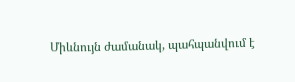Միևնույն ժամանակ, պահպանվում է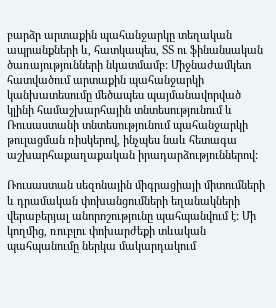բարձր արտաքին պահանջարկը տեղական ապրանքների և, հատկապես, ՏՏ ու ֆինանսական ծառայությունների նկատմամբ: Միջնաժամկետ հատվածում արտաքին պահանջարկի կանխատեսումը մեծապես պայմանավորված կլինի համաշխարհային տնտեսությունում և Ռուսաստանի տնտեսությունում պահանջարկի թուլացման ռիսկերով, ինչպես նաև հետագա աշխարհաքաղաքական իրադարձություններով:

Ռուսաստան սեզոնային միգրացիայի միտումների և դրամական փոխանցումների եղանակների վերաբերյալ անորոշությունը պահպանվում է: Մի կողմից, ռուբլու փոխարժեքի տևական պահպանումը ներկա մակարդակում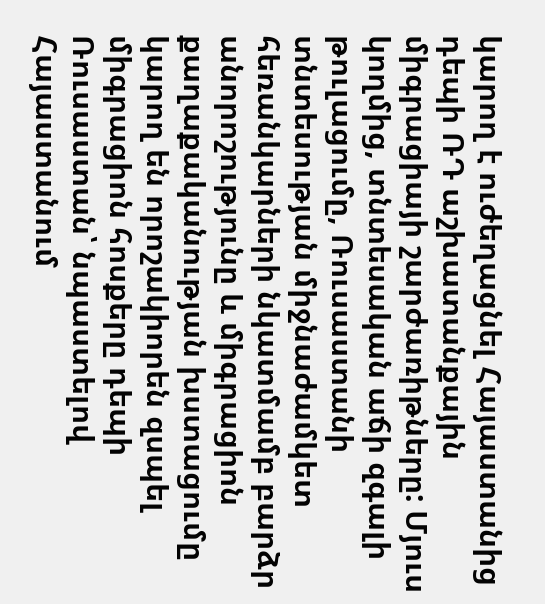կարող է ուժեղացնել Հայաստանից դեպի ՌԴ աշխատանքային միգրացիայի շարժառիթները: Մյուս կողմից, տնտեսական աճի զգալի թուլացումը, Ռուսաստանի տնտեսության միջնաժամկետ հեռանկարների նկատմամբ բարձր անորոշությունը և միգրացիոն քաղաքականության խստացումը կարող են որոշակիորեն զսպել միգրացիոն հոսքերը դեպի Ռուսաստան՝ նպաստելով Հայաստանում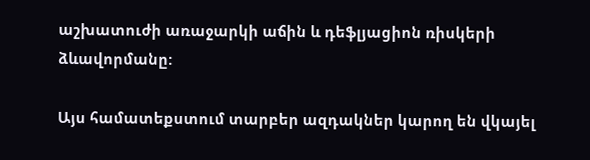աշխատուժի առաջարկի աճին և դեֆլյացիոն ռիսկերի ձևավորմանը:

Այս համատեքստում տարբեր ազդակներ կարող են վկայել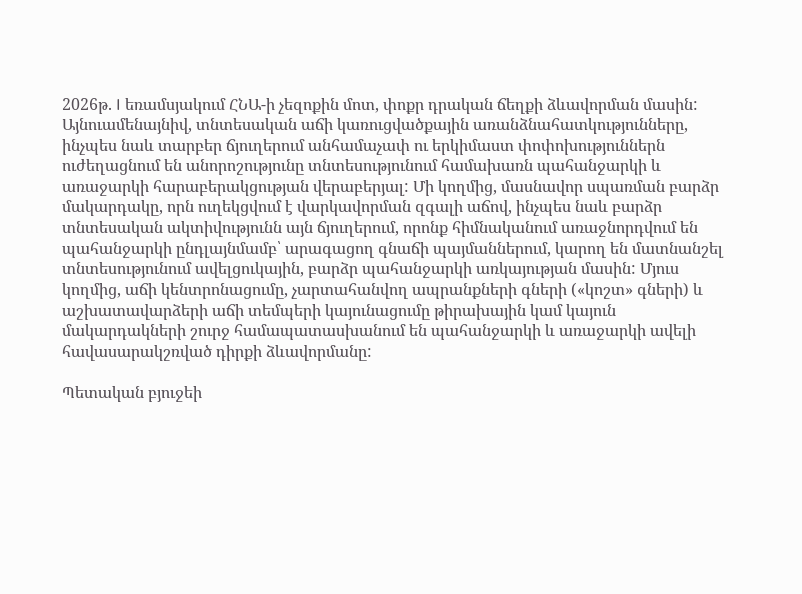2026թ. I եռամսյակում ՀՆԱ-ի չեզոքին մոտ, փոքր դրական ճեղքի ձևավորման մասին: Այնուամենայնիվ, տնտեսական աճի կառուցվածքային առանձնահատկությունները, ինչպես նաև տարբեր ճյուղերում անհամաչափ ու երկիմաստ փոփոխություններն ուժեղացնում են անորոշությունը տնտեսությունում համախառն պահանջարկի և առաջարկի հարաբերակցության վերաբերյալ: Մի կողմից, մասնավոր սպառման բարձր մակարդակը, որն ուղեկցվում է վարկավորման զգալի աճով, ինչպես նաև բարձր տնտեսական ակտիվությունն այն ճյուղերում, որոնք հիմնականում առաջնորդվում են պահանջարկի ընդլայնմամբ՝ արագացող գնաճի պայմաններում, կարող են մատնանշել տնտեսությունում ավելցուկային, բարձր պահանջարկի առկայության մասին: Մյուս կողմից, աճի կենտրոնացումը, չարտահանվող ապրանքների գների («կոշտ» գների) և աշխատավարձերի աճի տեմպերի կայունացումը թիրախային կամ կայուն մակարդակների շուրջ համապատասխանում են պահանջարկի և առաջարկի ավելի հավասարակշռված դիրքի ձևավորմանը:

Պետական բյուջեի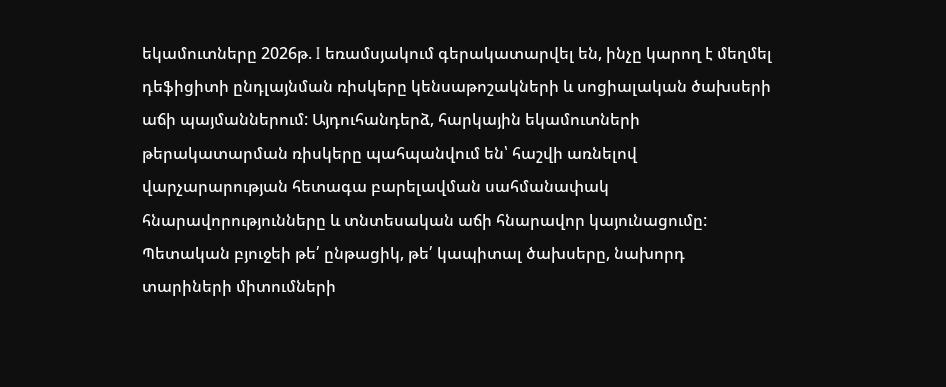եկամուտները 2026թ. I եռամսյակում գերակատարվել են, ինչը կարող է մեղմել դեֆիցիտի ընդլայնման ռիսկերը կենսաթոշակների և սոցիալական ծախսերի աճի պայմաններում: Այդուհանդերձ, հարկային եկամուտների թերակատարման ռիսկերը պահպանվում են՝ հաշվի առնելով վարչարարության հետագա բարելավման սահմանափակ հնարավորությունները և տնտեսական աճի հնարավոր կայունացումը: Պետական բյուջեի թե՛ ընթացիկ, թե՛ կապիտալ ծախսերը, նախորդ տարիների միտումների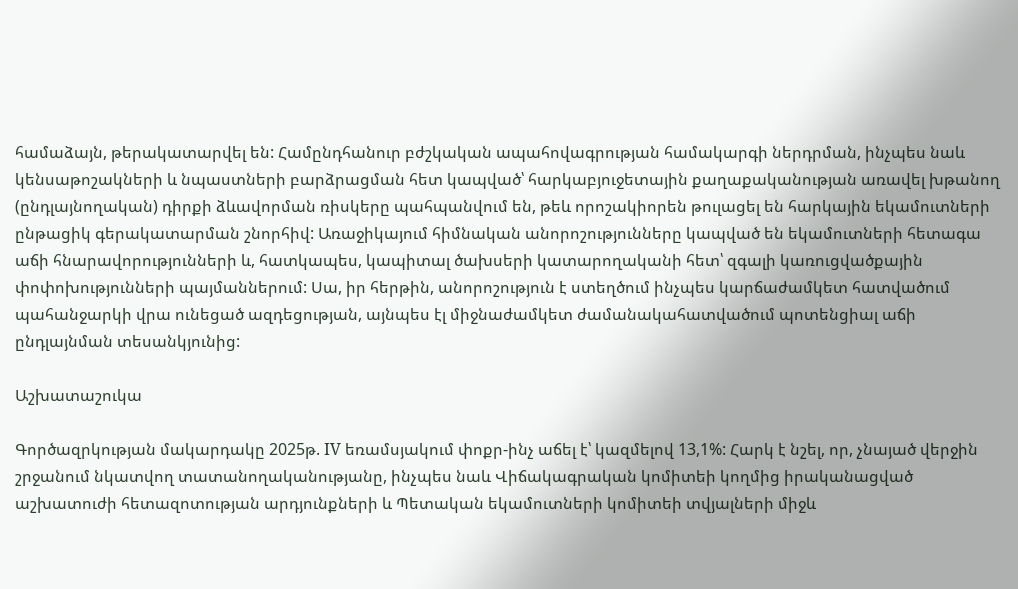համաձայն, թերակատարվել են: Համընդհանուր բժշկական ապահովագրության համակարգի ներդրման, ինչպես նաև կենսաթոշակների և նպաստների բարձրացման հետ կապված՝ հարկաբյուջետային քաղաքականության առավել խթանող (ընդլայնողական) դիրքի ձևավորման ռիսկերը պահպանվում են, թեև որոշակիորեն թուլացել են հարկային եկամուտների ընթացիկ գերակատարման շնորհիվ: Առաջիկայում հիմնական անորոշությունները կապված են եկամուտների հետագա աճի հնարավորությունների և, հատկապես, կապիտալ ծախսերի կատարողականի հետ՝ զգալի կառուցվածքային փոփոխությունների պայմաններում: Սա, իր հերթին, անորոշություն է ստեղծում ինչպես կարճաժամկետ հատվածում պահանջարկի վրա ունեցած ազդեցության, այնպես էլ միջնաժամկետ ժամանակահատվածում պոտենցիալ աճի ընդլայնման տեսանկյունից:

Աշխատաշուկա

Գործազրկության մակարդակը 2025թ. IV եռամսյակում փոքր-ինչ աճել է՝ կազմելով 13,1%: Հարկ է նշել, որ, չնայած վերջին շրջանում նկատվող տատանողականությանը, ինչպես նաև Վիճակագրական կոմիտեի կողմից իրականացված աշխատուժի հետազոտության արդյունքների և Պետական եկամուտների կոմիտեի տվյալների միջև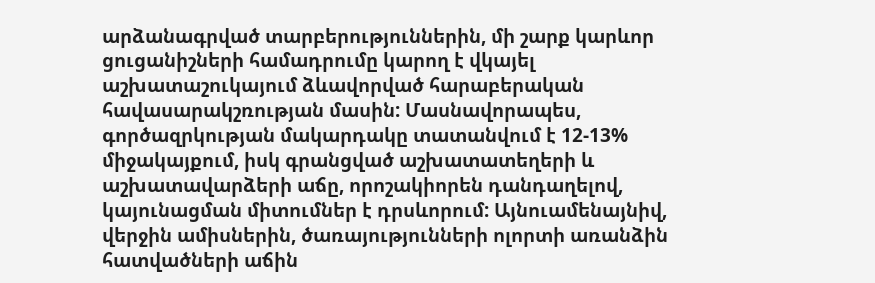արձանագրված տարբերություններին, մի շարք կարևոր ցուցանիշների համադրումը կարող է վկայել աշխատաշուկայում ձևավորված հարաբերական հավասարակշռության մասին: Մասնավորապես, գործազրկության մակարդակը տատանվում է 12-13% միջակայքում, իսկ գրանցված աշխատատեղերի և աշխատավարձերի աճը, որոշակիորեն դանդաղելով, կայունացման միտումներ է դրսևորում: Այնուամենայնիվ, վերջին ամիսներին, ծառայությունների ոլորտի առանձին հատվածների աճին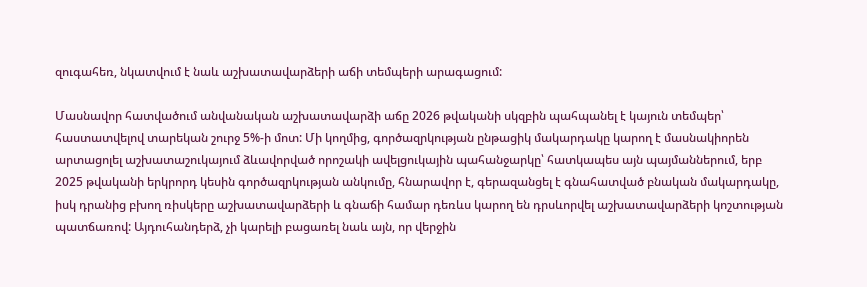զուգահեռ, նկատվում է նաև աշխատավարձերի աճի տեմպերի արագացում:

Մասնավոր հատվածում անվանական աշխատավարձի աճը 2026 թվականի սկզբին պահպանել է կայուն տեմպեր՝ հաստատվելով տարեկան շուրջ 5%-ի մոտ: Մի կողմից, գործազրկության ընթացիկ մակարդակը կարող է մասնակիորեն արտացոլել աշխատաշուկայում ձևավորված որոշակի ավելցուկային պահանջարկը՝ հատկապես այն պայմաններում, երբ 2025 թվականի երկրորդ կեսին գործազրկության անկումը, հնարավոր է, գերազանցել է գնահատված բնական մակարդակը, իսկ դրանից բխող ռիսկերը աշխատավարձերի և գնաճի համար դեռևս կարող են դրսևորվել աշխատավարձերի կոշտության պատճառով: Այդուհանդերձ, չի կարելի բացառել նաև այն, որ վերջին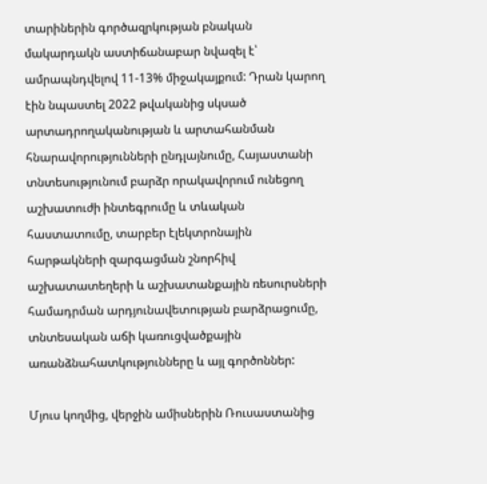տարիներին գործազրկության բնական մակարդակն աստիճանաբար նվազել է՝ ամրապնդվելով 11-13% միջակայքում: Դրան կարող էին նպաստել 2022 թվականից սկսած արտադրողականության և արտահանման հնարավորությունների ընդլայնումը, Հայաստանի տնտեսությունում բարձր որակավորում ունեցող աշխատուժի ինտեգրումը և տևական հաստատումը, տարբեր էլեկտրոնային հարթակների զարգացման շնորհիվ աշխատատեղերի և աշխատանքային ռեսուրսների համադրման արդյունավետության բարձրացումը, տնտեսական աճի կառուցվածքային առանձնահատկությունները և այլ գործոններ:

Մյուս կողմից, վերջին ամիսներին Ռուսաստանից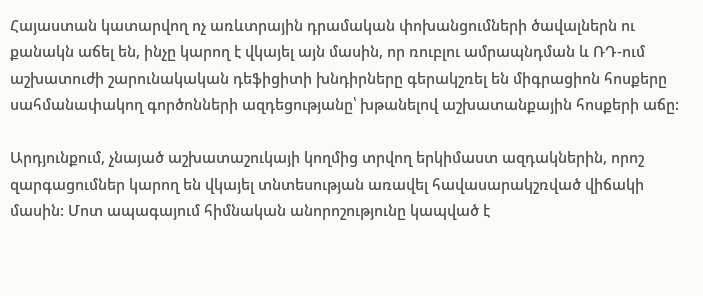Հայաստան կատարվող ոչ առևտրային դրամական փոխանցումների ծավալներն ու քանակն աճել են, ինչը կարող է վկայել այն մասին, որ ռուբլու ամրապնդման և ՌԴ-ում աշխատուժի շարունակական դեֆիցիտի խնդիրները գերակշռել են միգրացիոն հոսքերը սահմանափակող գործոնների ազդեցությանը՝ խթանելով աշխատանքային հոսքերի աճը:

Արդյունքում, չնայած աշխատաշուկայի կողմից տրվող երկիմաստ ազդակներին, որոշ զարգացումներ կարող են վկայել տնտեսության առավել հավասարակշռված վիճակի մասին: Մոտ ապագայում հիմնական անորոշությունը կապված է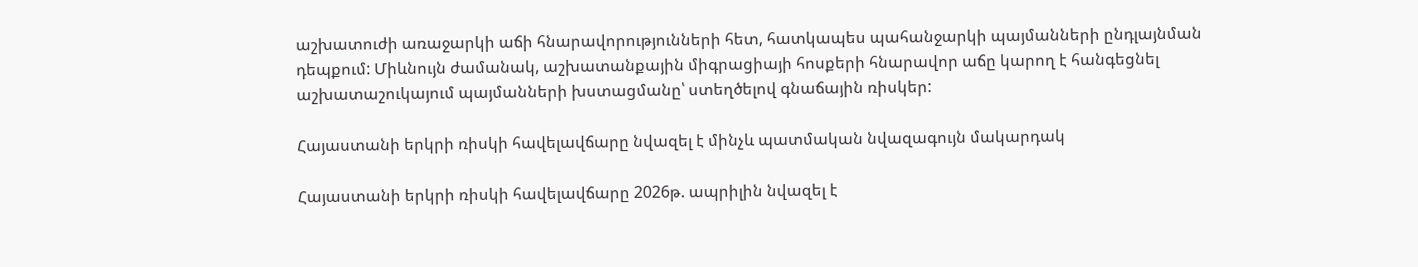աշխատուժի առաջարկի աճի հնարավորությունների հետ, հատկապես պահանջարկի պայմանների ընդլայնման դեպքում: Միևնույն ժամանակ, աշխատանքային միգրացիայի հոսքերի հնարավոր աճը կարող է հանգեցնել աշխատաշուկայում պայմանների խստացմանը՝ ստեղծելով գնաճային ռիսկեր:

Հայաստանի երկրի ռիսկի հավելավճարը նվազել է մինչև պատմական նվազագույն մակարդակ

Հայաստանի երկրի ռիսկի հավելավճարը 2026թ. ապրիլին նվազել է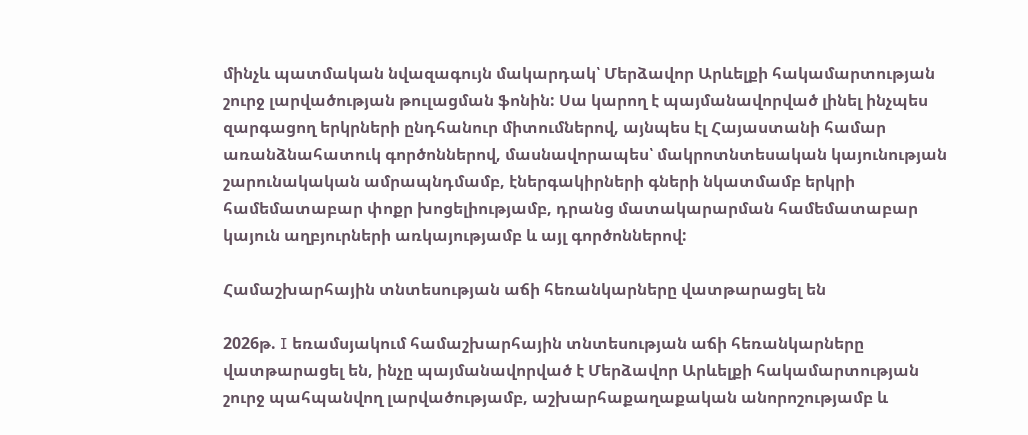մինչև պատմական նվազագույն մակարդակ՝ Մերձավոր Արևելքի հակամարտության շուրջ լարվածության թուլացման ֆոնին: Սա կարող է պայմանավորված լինել ինչպես զարգացող երկրների ընդհանուր միտումներով, այնպես էլ Հայաստանի համար առանձնահատուկ գործոններով, մասնավորապես՝ մակրոտնտեսական կայունության շարունակական ամրապնդմամբ, էներգակիրների գների նկատմամբ երկրի համեմատաբար փոքր խոցելիությամբ, դրանց մատակարարման համեմատաբար կայուն աղբյուրների առկայությամբ և այլ գործոններով:

Համաշխարհային տնտեսության աճի հեռանկարները վատթարացել են

2026թ. I եռամսյակում համաշխարհային տնտեսության աճի հեռանկարները վատթարացել են, ինչը պայմանավորված է Մերձավոր Արևելքի հակամարտության շուրջ պահպանվող լարվածությամբ, աշխարհաքաղաքական անորոշությամբ և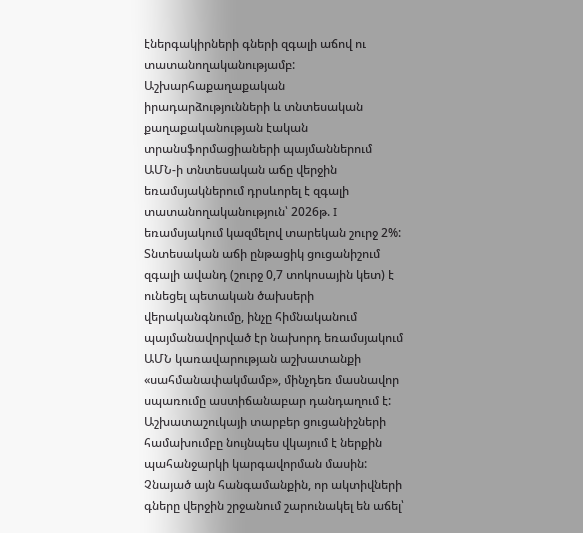էներգակիրների գների զգալի աճով ու տատանողականությամբ: Աշխարհաքաղաքական իրադարձությունների և տնտեսական քաղաքականության էական տրանսֆորմացիաների պայմաններում ԱՄՆ-ի տնտեսական աճը վերջին եռամսյակներում դրսևորել է զգալի տատանողականություն՝ 2026թ. I եռամսյակում կազմելով տարեկան շուրջ 2%: Տնտեսական աճի ընթացիկ ցուցանիշում զգալի ավանդ (շուրջ 0,7 տոկոսային կետ) է ունեցել պետական ծախսերի վերականգնումը, ինչը հիմնականում պայմանավորված էր նախորդ եռամսյակում ԱՄՆ կառավարության աշխատանքի «սահմանափակմամբ», մինչդեռ մասնավոր սպառումը աստիճանաբար դանդաղում է: Աշխատաշուկայի տարբեր ցուցանիշների համախումբը նույնպես վկայում է ներքին պահանջարկի կարգավորման մասին: Չնայած այն հանգամանքին, որ ակտիվների գները վերջին շրջանում շարունակել են աճել՝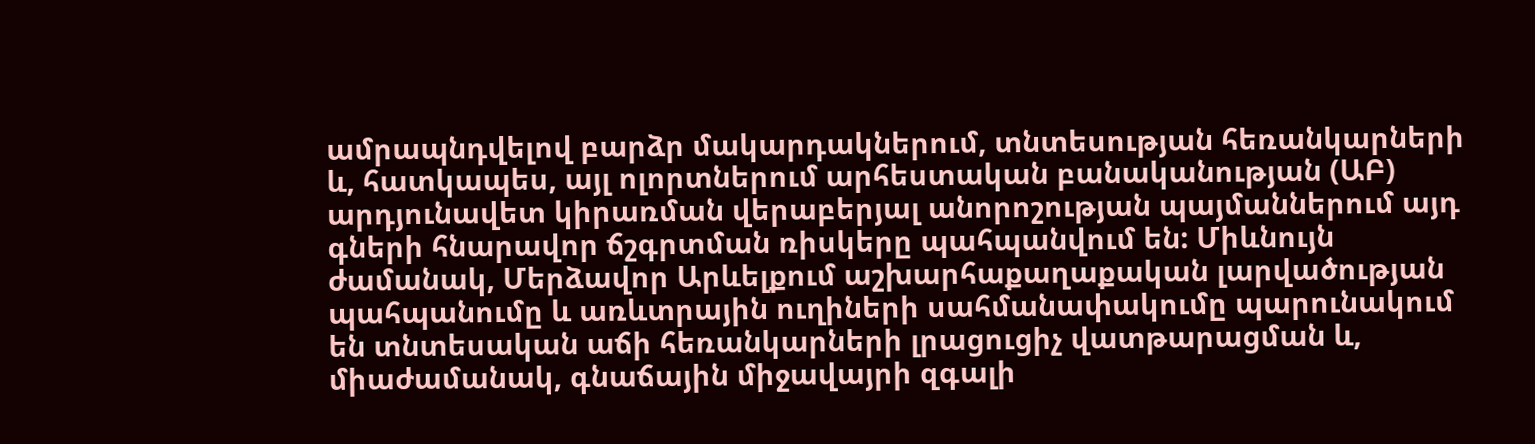ամրապնդվելով բարձր մակարդակներում, տնտեսության հեռանկարների և, հատկապես, այլ ոլորտներում արհեստական բանականության (ԱԲ) արդյունավետ կիրառման վերաբերյալ անորոշության պայմաններում այդ գների հնարավոր ճշգրտման ռիսկերը պահպանվում են: Միևնույն ժամանակ, Մերձավոր Արևելքում աշխարհաքաղաքական լարվածության պահպանումը և առևտրային ուղիների սահմանափակումը պարունակում են տնտեսական աճի հեռանկարների լրացուցիչ վատթարացման և, միաժամանակ, գնաճային միջավայրի զգալի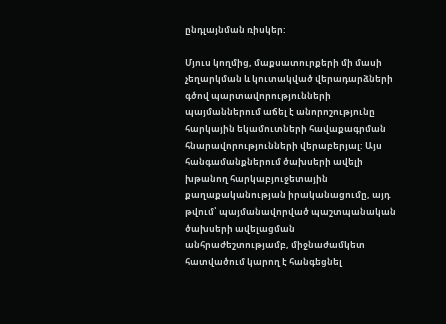ընդլայնման ռիսկեր:

Մյուս կողմից, մաքսատուրքերի մի մասի չեղարկման և կուտակված վերադարձների գծով պարտավորությունների պայմաններում աճել է անորոշությունը հարկային եկամուտների հավաքագրման հնարավորությունների վերաբերյալ: Այս հանգամանքներում ծախսերի ավելի խթանող հարկաբյուջետային քաղաքականության իրականացումը, այդ թվում՝ պայմանավորված պաշտպանական ծախսերի ավելացման անհրաժեշտությամբ, միջնաժամկետ հատվածում կարող է հանգեցնել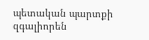պետական պարտքի զգալիորեն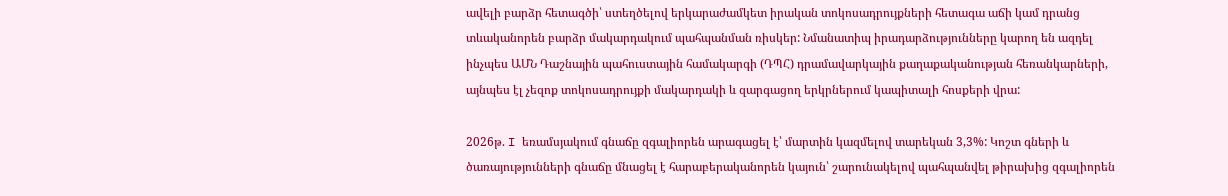ավելի բարձր հետագծի՝ ստեղծելով երկարաժամկետ իրական տոկոսադրույքների հետագա աճի կամ դրանց տևականորեն բարձր մակարդակում պահպանման ռիսկեր: Նմանատիպ իրադարձությունները կարող են ազդել ինչպես ԱՄՆ Դաշնային պահուստային համակարգի (ԴՊՀ) դրամավարկային քաղաքականության հեռանկարների, այնպես էլ չեզոք տոկոսադրույքի մակարդակի և զարգացող երկրներում կապիտալի հոսքերի վրա:

2026թ. I եռամսյակում գնաճը զգալիորեն արագացել է՝ մարտին կազմելով տարեկան 3,3%: Կոշտ գների և ծառայությունների գնաճը մնացել է հարաբերականորեն կայուն՝ շարունակելով պահպանվել թիրախից զգալիորեն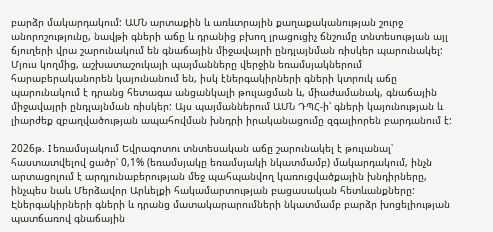բարձր մակարդակում: ԱՄՆ արտաքին և առևտրային քաղաքականության շուրջ անորոշությունը, նավթի գների աճը և դրանից բխող լրացուցիչ ճնշումը տնտեսության այլ ճյուղերի վրա շարունակում են գնաճային միջավայրի ընդլայնման ռիսկեր պարունակել: Մյուս կողմից, աշխատաշուկայի պայմանները վերջին եռամսյակներում հարաբերականորեն կայունանում են, իսկ էներգակիրների գների կտրուկ աճը պարունակում է դրանց հետագա անցանկալի թուլացման և, միաժամանակ, գնաճային միջավայրի ընդլայնման ռիսկեր: Այս պայմաններում ԱՄՆ ԴՊՀ-ի՝ գների կայունության և լիարժեք զբաղվածության ապահովման խնդրի իրականացումը զգալիորեն բարդանում է:

2026թ. I եռամսյակում Եվրագոտու տնտեսական աճը շարունակել է թուլանալ՝ հաստատվելով ցածր՝ 0,1% (եռամսյակը եռամսյակի նկատմամբ) մակարդակում, ինչն արտացոլում է արդյունաբերության մեջ պահպանվող կառուցվածքային խնդիրները, ինչպես նաև Մերձավոր Արևելքի հակամարտության բացասական հետևանքները: Էներգակիրների գների և դրանց մատակարարումների նկատմամբ բարձր խոցելիության պատճառով գնաճային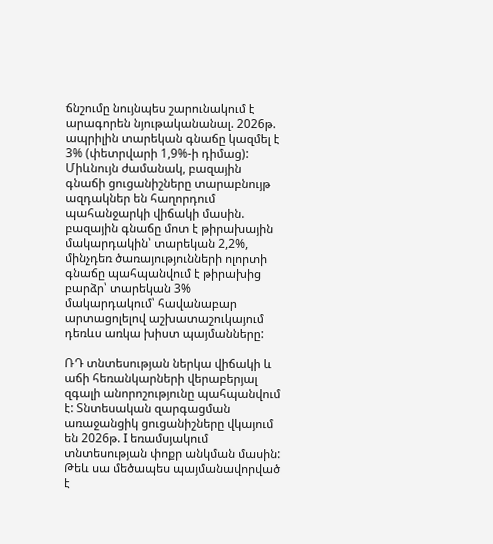ճնշումը նույնպես շարունակում է արագորեն նյութականանալ. 2026թ. ապրիլին տարեկան գնաճը կազմել է 3% (փետրվարի 1,9%-ի դիմաց): Միևնույն ժամանակ, բազային գնաճի ցուցանիշները տարաբնույթ ազդակներ են հաղորդում պահանջարկի վիճակի մասին. բազային գնաճը մոտ է թիրախային մակարդակին՝ տարեկան 2,2%, մինչդեռ ծառայությունների ոլորտի գնաճը պահպանվում է թիրախից բարձր՝ տարեկան 3% մակարդակում՝ հավանաբար արտացոլելով աշխատաշուկայում դեռևս առկա խիստ պայմանները:

ՌԴ տնտեսության ներկա վիճակի և աճի հեռանկարների վերաբերյալ զգալի անորոշությունը պահպանվում է: Տնտեսական զարգացման առաջանցիկ ցուցանիշները վկայում են 2026թ. I եռամսյակում տնտեսության փոքր անկման մասին: Թեև սա մեծապես պայմանավորված է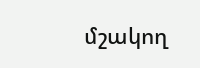մշակող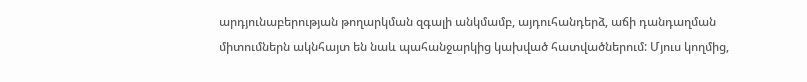արդյունաբերության թողարկման զգալի անկմամբ, այդուհանդերձ, աճի դանդաղման միտումներն ակնհայտ են նաև պահանջարկից կախված հատվածներում: Մյուս կողմից,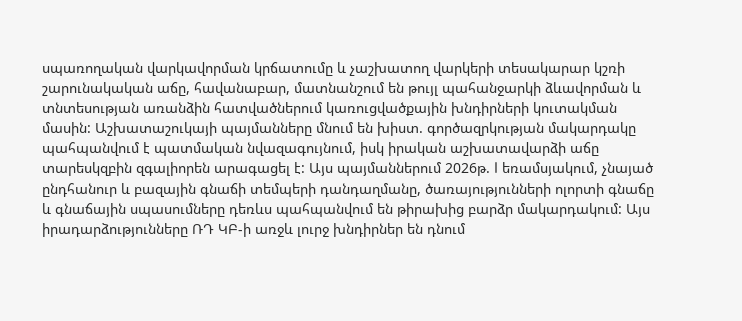սպառողական վարկավորման կրճատումը և չաշխատող վարկերի տեսակարար կշռի շարունակական աճը, հավանաբար, մատնանշում են թույլ պահանջարկի ձևավորման և տնտեսության առանձին հատվածներում կառուցվածքային խնդիրների կուտակման մասին: Աշխատաշուկայի պայմանները մնում են խիստ. գործազրկության մակարդակը պահպանվում է պատմական նվազագույնում, իսկ իրական աշխատավարձի աճը տարեսկզբին զգալիորեն արագացել է: Այս պայմաններում 2026թ. I եռամսյակում, չնայած ընդհանուր և բազային գնաճի տեմպերի դանդաղմանը, ծառայությունների ոլորտի գնաճը և գնաճային սպասումները դեռևս պահպանվում են թիրախից բարձր մակարդակում: Այս իրադարձությունները ՌԴ ԿԲ-ի առջև լուրջ խնդիրներ են դնում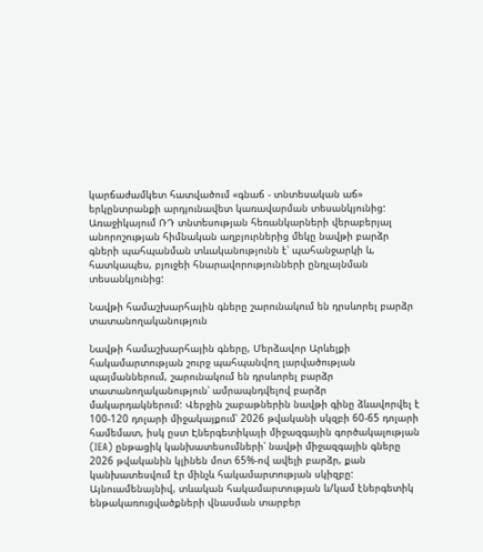կարճաժամկետ հատվածում «գնաճ - տնտեսական աճ» երկընտրանքի արդյունավետ կառավարման տեսանկյունից: Առաջիկայում ՌԴ տնտեսության հեռանկարների վերաբերյալ անորոշության հիմնական աղբյուրներից մեկը նավթի բարձր գների պահպանման տևականությունն է՝ պահանջարկի և, հատկապես, բյուջեի հնարավորությունների ընդլայնման տեսանկյունից:

Նավթի համաշխարհային գները շարունակում են դրսևորել բարձր տատանողականություն

Նավթի համաշխարհային գները, Մերձավոր Արևելքի հակամարտության շուրջ պահպանվող լարվածության պայմաններում, շարունակում են դրսևորել բարձր տատանողականություն՝ ամրապնդվելով բարձր մակարդակներում: Վերջին շաբաթներին նավթի գինը ձևավորվել է 100-120 դոլարի միջակայքում՝ 2026 թվականի սկզբի 60-65 դոլարի համեմատ, իսկ ըստ Էներգետիկայի միջազգային գործակալության (IEA) ընթացիկ կանխատեսումների՝ նավթի միջազգային գները 2026 թվականին կլինեն մոտ 65%-ով ավելի բարձր, քան կանխատեսվում էր մինչև հակամարտության սկիզբը: Այնուամենայնիվ, տևական հակամարտության և/կամ էներգետիկ ենթակառուցվածքների վնասման տարբեր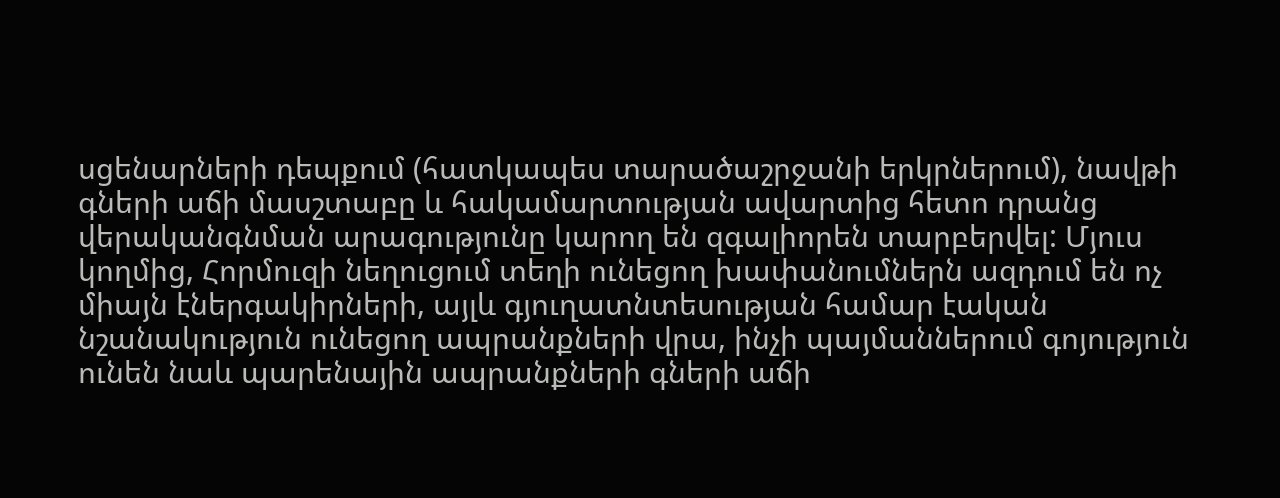սցենարների դեպքում (հատկապես տարածաշրջանի երկրներում), նավթի գների աճի մասշտաբը և հակամարտության ավարտից հետո դրանց վերականգնման արագությունը կարող են զգալիորեն տարբերվել: Մյուս կողմից, Հորմուզի նեղուցում տեղի ունեցող խափանումներն ազդում են ոչ միայն էներգակիրների, այլև գյուղատնտեսության համար էական նշանակություն ունեցող ապրանքների վրա, ինչի պայմաններում գոյություն ունեն նաև պարենային ապրանքների գների աճի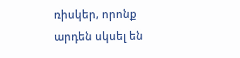ռիսկեր, որոնք արդեն սկսել են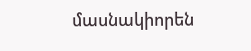մասնակիորեն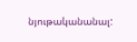նյութականանալ: